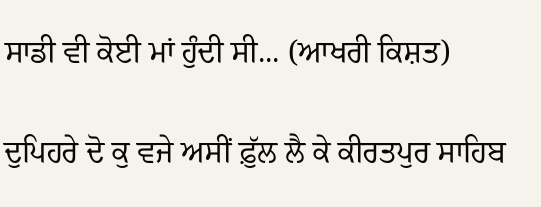ਸਾਡੀ ਵੀ ਕੋਈ ਮਾਂ ਹੁੰਦੀ ਸੀ... (ਆਖਰੀ ਕਿਸ਼ਤ)

ਦੁਪਿਹਰੇ ਦੋ ਕੁ ਵਜੇ ਅਸੀਂ ਫ਼ੁੱਲ ਲੈ ਕੇ ਕੀਰਤਪੁਰ ਸਾਹਿਬ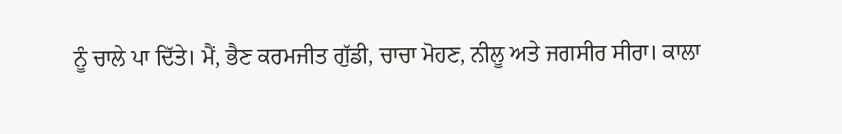ਨੂੰ ਚਾਲੇ ਪਾ ਦਿੱਤੇ। ਮੈਂ, ਭੈਣ ਕਰਮਜੀਤ ਗੁੱਡੀ, ਚਾਚਾ ਮੋਹਣ, ਨੀਲੂ ਅਤੇ ਜਗਸੀਰ ਸੀਰਾ। ਕਾਲਾ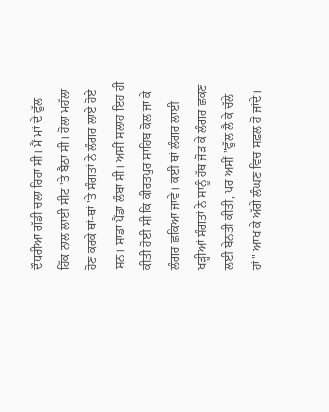ਦੌਧਰੀਆ ਗੱਡੀ ਚਲਾ ਰਿਹਾ ਸੀ। ਮੈਂ ਮਾਂ ਦੇ ਫੁੱਲ ਹਿੱਕ ਨਾਲ ਲਾਈ ਸੀਟ 'ਤੇ ਬੈਠਾ ਸੀ। ਹੋਲਾ ਮਹੱਲਾ ਹੋਣ ਕਰਕੇ ਥਾਂ-ਥਾਂ 'ਤੇ ਸੰਗਤਾਂ ਨੇ ਲੰਗਰ ਲਾਏ ਹੋਏ ਸਨ। ਸਾਡਾ ਪੈਂਡਾ ਲੰਬਾ ਸੀ। ਅਸੀਂ ਸਲਾਹ ਇਹ ਹੀ ਕੀਤੀ ਹੋਈ ਸੀ ਕਿ ਕੀਰਤਪੁਰ ਸਾਹਿਬ ਕੋਲ ਜਾ ਕੇ ਲੰਗਰ ਛਕਿਆ ਜਾਵੇ। ਕਈ ਥਾਂ ਲੰਗਰ ਲਾਈ ਖੜ੍ਹੀਆਂ ਸੰਗਤਾਂ ਨੇ ਸਾਨੂੰ ਹੱਥ ਜੋੜ ਕੇ ਲੰਗਰ ਛਕਣ ਲਈ ਬੇਨਤੀ ਕੀਤੀ, ਪਰ ਅਸੀਂ "ਫੁੱਲ ਲੈ ਕੇ ਚੱਲੇ ਹਾਂ" ਆਖ ਕੇ ਅੱਗੇ ਲੰਘਣ ਵਿਚ ਸਫ਼ਲ ਹੋ ਜਾਂਦੇ।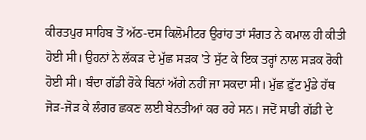ਕੀਰਤਪੁਰ ਸਾਹਿਬ ਤੋਂ ਅੱਠ-ਦਸ ਕਿਲੋਮੀਟਰ ਉਰਾਂਹ ਤਾਂ ਸੰਗਤ ਨੇ ਕਮਾਲ ਹੀ ਕੀਤੀ ਹੋਈ ਸੀ। ਉਹਨਾਂ ਨੇ ਲੱਕੜ ਦੇ ਮੁੱਛ ਸੜਕ 'ਤੇ ਸੁੱਟ ਕੇ ਇਕ ਤਰ੍ਹਾਂ ਨਾਲ ਸੜਕ ਰੋਕੀ ਹੋਈ ਸੀ। ਬੰਦਾ ਗੱਡੀ ਰੋਕੇ ਬਿਨਾਂ ਅੱਗੇ ਨਹੀਂ ਜਾ ਸਕਦਾ ਸੀ। ਮੁੱਛ ਫ਼ੁੱਟ ਮੁੰਡੇ ਹੱਥ ਜੋੜ-ਜੋੜ ਕੇ ਲੰਗਰ ਛਕਣ ਲਈ ਬੇਨਤੀਆਂ ਕਰ ਰਹੇ ਸਨ। ਜਦੋਂ ਸਾਡੀ ਗੱਡੀ ਦੇ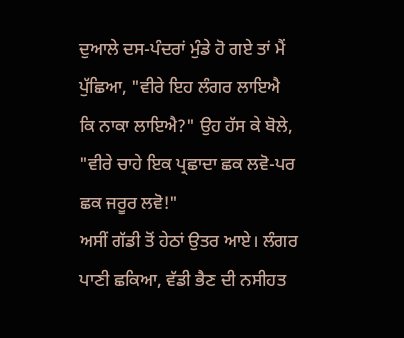ਦੁਆਲੇ ਦਸ-ਪੰਦਰਾਂ ਮੁੰਡੇ ਹੋ ਗਏ ਤਾਂ ਮੈਂ ਪੁੱਛਿਆ, "ਵੀਰੇ ਇਹ ਲੰਗਰ ਲਾਇਐ ਕਿ ਨਾਕਾ ਲਾਇਐ?" ਉਹ ਹੱਸ ਕੇ ਬੋਲੇ, "ਵੀਰੇ ਚਾਹੇ ਇਕ ਪ੍ਰਛਾਦਾ ਛਕ ਲਵੋ-ਪਰ ਛਕ ਜਰੂਰ ਲਵੋ!"
ਅਸੀਂ ਗੱਡੀ ਤੋਂ ਹੇਠਾਂ ਉਤਰ ਆਏ। ਲੰਗਰ ਪਾਣੀ ਛਕਿਆ, ਵੱਡੀ ਭੈਣ ਦੀ ਨਸੀਹਤ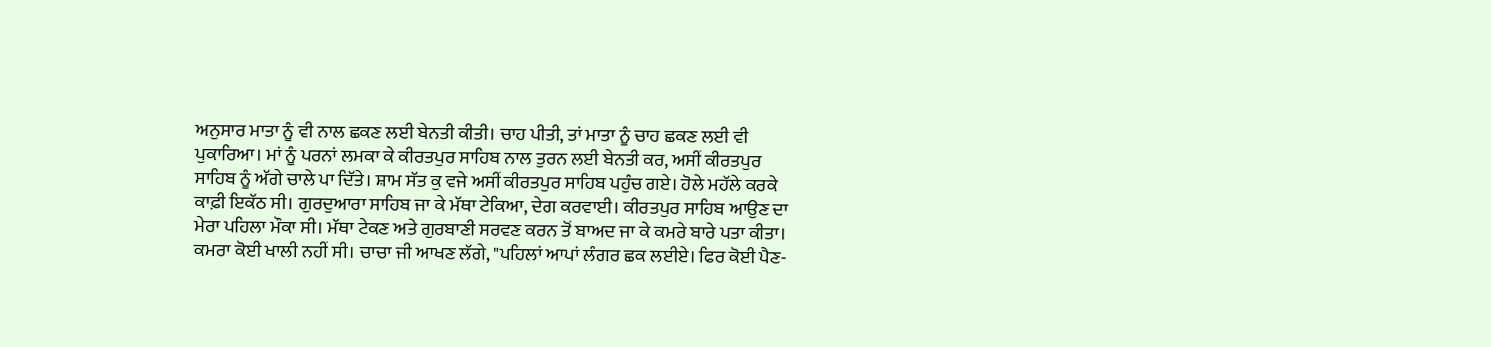ਅਨੁਸਾਰ ਮਾਤਾ ਨੂੰ ਵੀ ਨਾਲ ਛਕਣ ਲਈ ਬੇਨਤੀ ਕੀਤੀ। ਚਾਹ ਪੀਤੀ, ਤਾਂ ਮਾਤਾ ਨੂੰ ਚਾਹ ਛਕਣ ਲਈ ਵੀ ਪੁਕਾਰਿਆ। ਮਾਂ ਨੂੰ ਪਰਨਾਂ ਲਮਕਾ ਕੇ ਕੀਰਤਪੁਰ ਸਾਹਿਬ ਨਾਲ ਤੁਰਨ ਲਈ ਬੇਨਤੀ ਕਰ, ਅਸੀਂ ਕੀਰਤਪੁਰ ਸਾਹਿਬ ਨੂੰ ਅੱਗੇ ਚਾਲੇ ਪਾ ਦਿੱਤੇ। ਸ਼ਾਮ ਸੱਤ ਕੁ ਵਜੇ ਅਸੀਂ ਕੀਰਤਪੁਰ ਸਾਹਿਬ ਪਹੁੰਚ ਗਏ। ਹੋਲੇ ਮਹੱਲੇ ਕਰਕੇ ਕਾਫ਼ੀ ਇਕੱਠ ਸੀ। ਗੁਰਦੁਆਰਾ ਸਾਹਿਬ ਜਾ ਕੇ ਮੱਥਾ ਟੇਕਿਆ, ਦੇਗ ਕਰਵਾਈ। ਕੀਰਤਪੁਰ ਸਾਹਿਬ ਆਉਣ ਦਾ ਮੇਰਾ ਪਹਿਲਾ ਮੌਕਾ ਸੀ। ਮੱਥਾ ਟੇਕਣ ਅਤੇ ਗੁਰਬਾਣੀ ਸਰਵਣ ਕਰਨ ਤੋਂ ਬਾਅਦ ਜਾ ਕੇ ਕਮਰੇ ਬਾਰੇ ਪਤਾ ਕੀਤਾ। ਕਮਰਾ ਕੋਈ ਖਾਲੀ ਨਹੀਂ ਸੀ। ਚਾਚਾ ਜੀ ਆਖਣ ਲੱਗੇ, "ਪਹਿਲਾਂ ਆਪਾਂ ਲੰਗਰ ਛਕ ਲਈਏ। ਫਿਰ ਕੋਈ ਪੈਣ-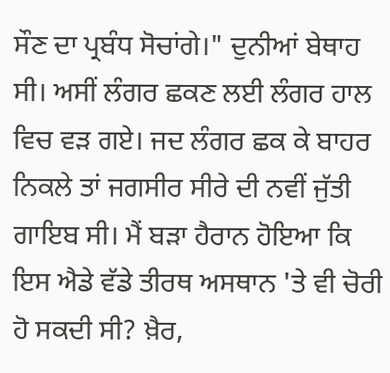ਸੌਣ ਦਾ ਪ੍ਰਬੰਧ ਸੋਚਾਂਗੇ।" ਦੁਨੀਆਂ ਬੇਥਾਹ ਸੀ। ਅਸੀਂ ਲੰਗਰ ਛਕਣ ਲਈ ਲੰਗਰ ਹਾਲ ਵਿਚ ਵੜ ਗਏ। ਜਦ ਲੰਗਰ ਛਕ ਕੇ ਬਾਹਰ ਨਿਕਲੇ ਤਾਂ ਜਗਸੀਰ ਸੀਰੇ ਦੀ ਨਵੀਂ ਜੁੱਤੀ ਗਾਇਬ ਸੀ। ਮੈਂ ਬੜਾ ਹੈਰਾਨ ਹੋਇਆ ਕਿ ਇਸ ਐਡੇ ਵੱਡੇ ਤੀਰਥ ਅਸਥਾਨ 'ਤੇ ਵੀ ਚੋਰੀ ਹੋ ਸਕਦੀ ਸੀ? ਖ਼ੈਰ,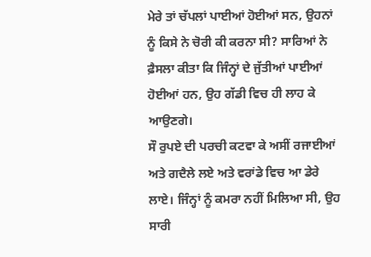ਮੇਰੇ ਤਾਂ ਚੱਪਲਾਂ ਪਾਈਆਂ ਹੋਈਆਂ ਸਨ, ਉਹਨਾਂ ਨੂੰ ਕਿਸੇ ਨੇ ਚੋਰੀ ਕੀ ਕਰਨਾ ਸੀ? ਸਾਰਿਆਂ ਨੇ ਫ਼ੈਸਲਾ ਕੀਤਾ ਕਿ ਜਿੰਨ੍ਹਾਂ ਦੇ ਜੁੱਤੀਆਂ ਪਾਈਆਂ ਹੋਈਆਂ ਹਨ, ਉਹ ਗੱਡੀ ਵਿਚ ਹੀ ਲਾਹ ਕੇ ਆਉਣਗੇ।
ਸੌ ਰੁਪਏ ਦੀ ਪਰਚੀ ਕਟਵਾ ਕੇ ਅਸੀਂ ਰਜਾਈਆਂ ਅਤੇ ਗਦੈਲੇ ਲਏ ਅਤੇ ਵਰਾਂਡੇ ਵਿਚ ਆ ਡੇਰੇ ਲਾਏ। ਜਿੰਨ੍ਹਾਂ ਨੂੰ ਕਮਰਾ ਨਹੀਂ ਮਿਲਿਆ ਸੀ, ਉਹ ਸਾਰੀ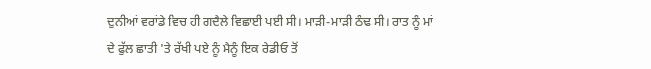ਦੁਨੀਆਂ ਵਰਾਂਡੇ ਵਿਚ ਹੀ ਗਦੈਲੇ ਵਿਛਾਈ ਪਈ ਸੀ। ਮਾੜੀ-ਮਾੜੀ ਠੰਢ ਸੀ। ਰਾਤ ਨੂੰ ਮਾਂ ਦੇ ਫੁੱਲ ਛਾਤੀ 'ਤੇ ਰੱਖੀ ਪਏ ਨੂੰ ਮੈਨੂੰ ਇਕ ਰੇਡੀਓ ਤੋਂ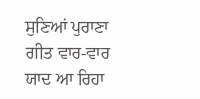ਸੁਣਿਆਂ ਪੁਰਾਣਾ ਗੀਤ ਵਾਰ-ਵਾਰ ਯਾਦ ਆ ਰਿਹਾ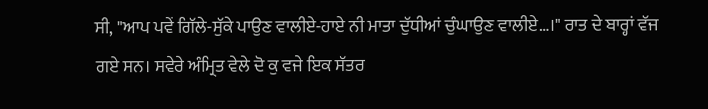ਸੀ, "ਆਪ ਪਵੇਂ ਗਿੱਲੇ-ਸੁੱਕੇ ਪਾਉਣ ਵਾਲੀਏ-ਹਾਏ ਨੀ ਮਾਤਾ ਦੁੱਧੀਆਂ ਚੁੰਘਾਉਣ ਵਾਲੀਏ…।" ਰਾਤ ਦੇ ਬਾਰ੍ਹਾਂ ਵੱਜ ਗਏ ਸਨ। ਸਵੇਰੇ ਅੰਮ੍ਰਿਤ ਵੇਲੇ ਦੋ ਕੁ ਵਜੇ ਇਕ ਸੱਤਰ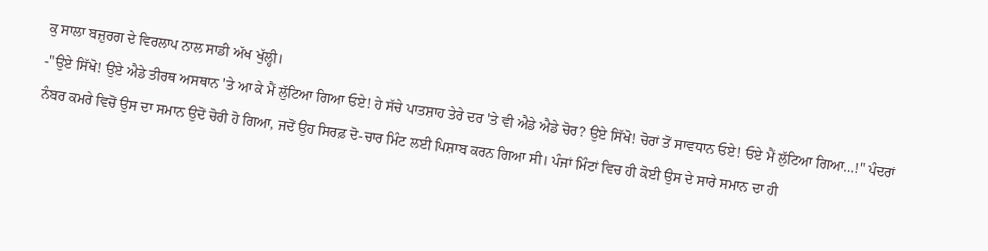ਕੁ ਸਾਲਾ ਬਜ਼ੁਰਗ ਦੇ ਵਿਰਲਾਪ ਨਾਲ ਸਾਡੀ ਅੱਖ ਖੁੱਲ੍ਹੀ।
-"ਉਏ ਸਿੱਖੋ! ਉਏ ਐਡੇ ਤੀਰਥ ਅਸਥਾਨ 'ਤੇ ਆ ਕੇ ਮੈਂ ਲੁੱਟਿਆ ਗਿਆ ਓਏ! ਹੇ ਸੱਚੇ ਪਾਤਸ਼ਾਹ ਤੇਰੇ ਦਰ 'ਤੇ ਵੀ ਐਡੇ ਐਡੇ ਚੋਰ? ਉਏ ਸਿੱਖੋ! ਚੋਰਾਂ ਤੋਂ ਸਾਵਧਾਨ ਓਏ! ਓਏ ਮੈਂ ਲੁੱਟਿਆ ਗਿਆ…!" ਪੰਦਰਾਂ ਨੰਬਰ ਕਮਰੇ ਵਿਚੋਂ ਉਸ ਦਾ ਸਮਾਨ ਉਦੋਂ ਚੋਰੀ ਹੋ ਗਿਆ, ਜਦੋਂ ਉਹ ਸਿਰਫ਼ ਦੋ-ਚਾਰ ਮਿੰਟ ਲਈ ਪਿਸ਼ਾਬ ਕਰਨ ਗਿਆ ਸੀ। ਪੰਜਾਂ ਮਿੰਟਾਂ ਵਿਚ ਹੀ ਕੋਈ ਉਸ ਦੇ ਸਾਰੇ ਸਮਾਨ ਦਾ ਹੀ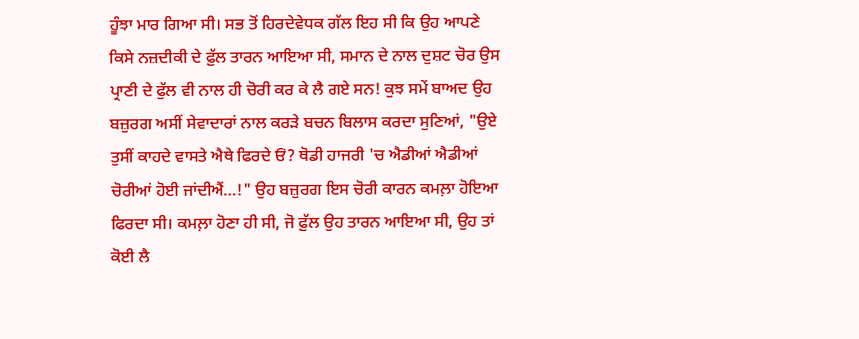ਹੂੰਝਾ ਮਾਰ ਗਿਆ ਸੀ। ਸਭ ਤੋਂ ਹਿਰਦੇਵੇਧਕ ਗੱਲ ਇਹ ਸੀ ਕਿ ਉਹ ਆਪਣੇ ਕਿਸੇ ਨਜ਼ਦੀਕੀ ਦੇ ਫ਼ੁੱਲ ਤਾਰਨ ਆਇਆ ਸੀ, ਸਮਾਨ ਦੇ ਨਾਲ ਦੁਸ਼ਟ ਚੋਰ ਉਸ ਪ੍ਰਾਣੀ ਦੇ ਫੁੱਲ ਵੀ ਨਾਲ ਹੀ ਚੋਰੀ ਕਰ ਕੇ ਲੈ ਗਏ ਸਨ! ਕੁਝ ਸਮੇਂ ਬਾਅਦ ਉਹ ਬਜ਼ੁਰਗ ਅਸੀਂ ਸੇਵਾਦਾਰਾਂ ਨਾਲ ਕਰੜੇ ਬਚਨ ਬਿਲਾਸ ਕਰਦਾ ਸੁਣਿਆਂ, "ਉਏ ਤੁਸੀਂ ਕਾਹਦੇ ਵਾਸਤੇ ਐਥੇ ਫਿਰਦੇ ਓਂ? ਥੋਡੀ ਹਾਜਰੀ 'ਚ ਐਡੀਆਂ ਐਡੀਆਂ ਚੋਰੀਆਂ ਹੋਈ ਜਾਂਦੀਐਂ…!" ਉਹ ਬਜ਼ੁਰਗ ਇਸ ਚੋਰੀ ਕਾਰਨ ਕਮਲ਼ਾ ਹੋਇਆ ਫਿਰਦਾ ਸੀ। ਕਮਲ਼ਾ ਹੋਣਾ ਹੀ ਸੀ, ਜੋ ਫ਼ੁੱਲ ਉਹ ਤਾਰਨ ਆਇਆ ਸੀ, ਉਹ ਤਾਂ ਕੋਈ ਲੈ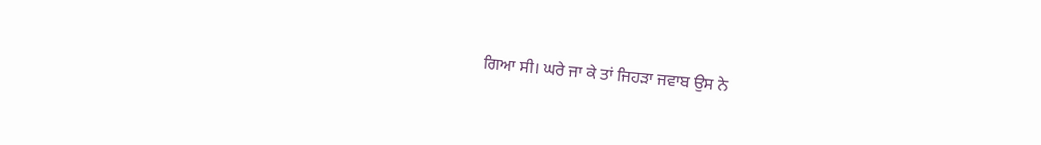ਗਿਆ ਸੀ। ਘਰੇ ਜਾ ਕੇ ਤਾਂ ਜਿਹੜਾ ਜਵਾਬ ਉਸ ਨੇ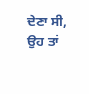ਦੇਣਾ ਸੀ, ਉਹ ਤਾਂ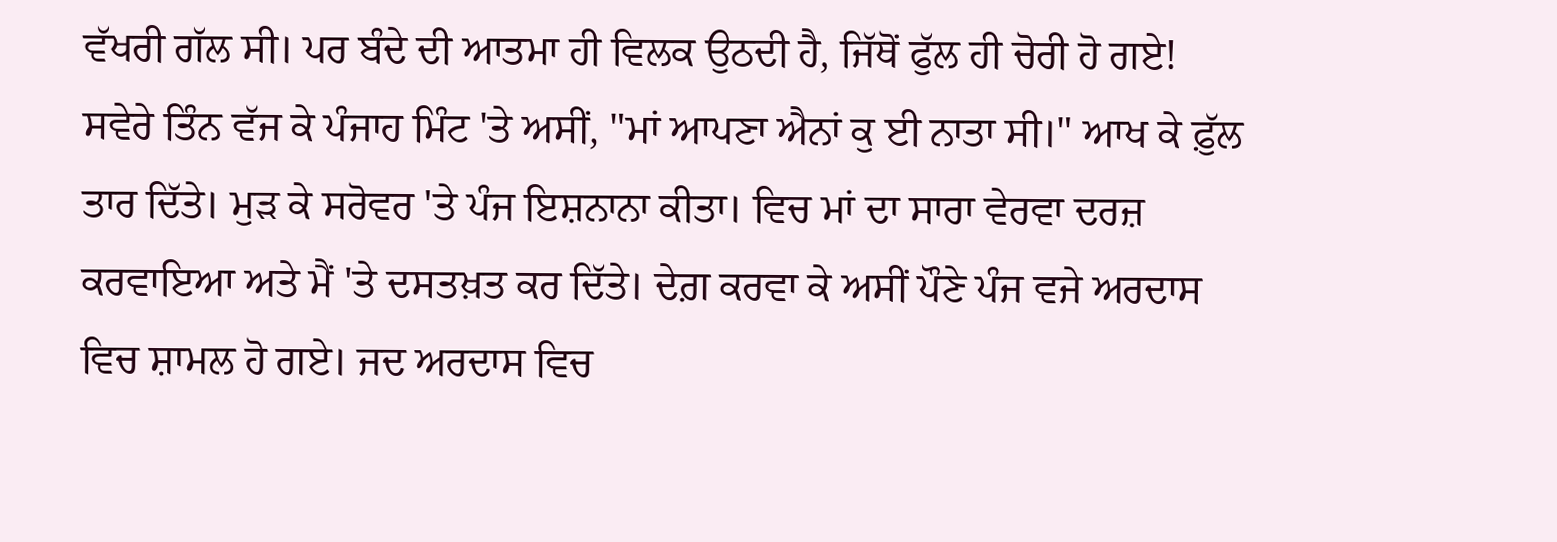ਵੱਖਰੀ ਗੱਲ ਸੀ। ਪਰ ਬੰਦੇ ਦੀ ਆਤਮਾ ਹੀ ਵਿਲਕ ਉਠਦੀ ਹੈ, ਜਿੱਥੋਂ ਫੁੱਲ ਹੀ ਚੋਰੀ ਹੋ ਗਏ!
ਸਵੇਰੇ ਤਿੰਨ ਵੱਜ ਕੇ ਪੰਜਾਹ ਮਿੰਟ 'ਤੇ ਅਸੀਂ, "ਮਾਂ ਆਪਣਾ ਐਨਾਂ ਕੁ ਈ ਨਾਤਾ ਸੀ।" ਆਖ ਕੇ ਫ਼ੁੱਲ ਤਾਰ ਦਿੱਤੇ। ਮੁੜ ਕੇ ਸਰੋਵਰ 'ਤੇ ਪੰਜ ਇਸ਼ਨਾਨਾ ਕੀਤਾ। ਵਿਚ ਮਾਂ ਦਾ ਸਾਰਾ ਵੇਰਵਾ ਦਰਜ਼ ਕਰਵਾਇਆ ਅਤੇ ਮੈਂ 'ਤੇ ਦਸਤਖ਼ਤ ਕਰ ਦਿੱਤੇ। ਦੇਗ਼ ਕਰਵਾ ਕੇ ਅਸੀਂ ਪੌਣੇ ਪੰਜ ਵਜੇ ਅਰਦਾਸ ਵਿਚ ਸ਼ਾਮਲ ਹੋ ਗਏ। ਜਦ ਅਰਦਾਸ ਵਿਚ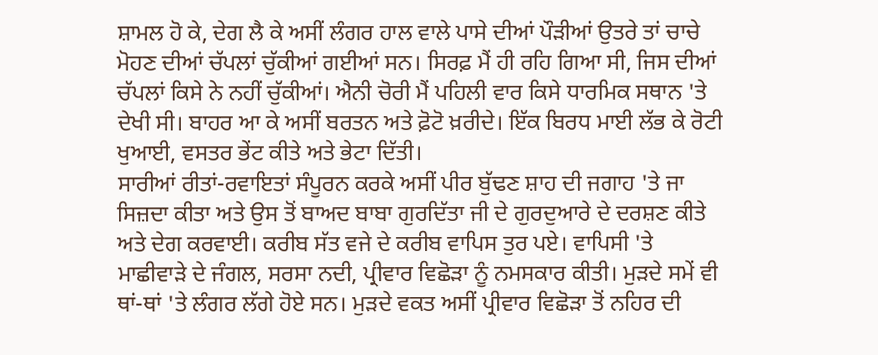ਸ਼ਾਮਲ ਹੋ ਕੇ, ਦੇਗ ਲੈ ਕੇ ਅਸੀਂ ਲੰਗਰ ਹਾਲ ਵਾਲੇ ਪਾਸੇ ਦੀਆਂ ਪੌੜੀਆਂ ਉਤਰੇ ਤਾਂ ਚਾਚੇ ਮੋਹਣ ਦੀਆਂ ਚੱਪਲਾਂ ਚੁੱਕੀਆਂ ਗਈਆਂ ਸਨ। ਸਿਰਫ਼ ਮੈਂ ਹੀ ਰਹਿ ਗਿਆ ਸੀ, ਜਿਸ ਦੀਆਂ ਚੱਪਲਾਂ ਕਿਸੇ ਨੇ ਨਹੀਂ ਚੁੱਕੀਆਂ। ਐਨੀ ਚੋਰੀ ਮੈਂ ਪਹਿਲੀ ਵਾਰ ਕਿਸੇ ਧਾਰਮਿਕ ਸਥਾਨ 'ਤੇ ਦੇਖੀ ਸੀ। ਬਾਹਰ ਆ ਕੇ ਅਸੀਂ ਬਰਤਨ ਅਤੇ ਫ਼ੋਟੋ ਖ਼ਰੀਦੇ। ਇੱਕ ਬਿਰਧ ਮਾਈ ਲੱਭ ਕੇ ਰੋਟੀ ਖੁਆਈ, ਵਸਤਰ ਭੇਂਟ ਕੀਤੇ ਅਤੇ ਭੇਟਾ ਦਿੱਤੀ।
ਸਾਰੀਆਂ ਰੀਤਾਂ-ਰਵਾਇਤਾਂ ਸੰਪੂਰਨ ਕਰਕੇ ਅਸੀਂ ਪੀਰ ਬੁੱਢਣ ਸ਼ਾਹ ਦੀ ਜਗਾਹ 'ਤੇ ਜਾ ਸਿਜ਼ਦਾ ਕੀਤਾ ਅਤੇ ਉਸ ਤੋਂ ਬਾਅਦ ਬਾਬਾ ਗੁਰਦਿੱਤਾ ਜੀ ਦੇ ਗੁਰਦੁਆਰੇ ਦੇ ਦਰਸ਼ਣ ਕੀਤੇ ਅਤੇ ਦੇਗ ਕਰਵਾਈ। ਕਰੀਬ ਸੱਤ ਵਜੇ ਦੇ ਕਰੀਬ ਵਾਪਿਸ ਤੁਰ ਪਏ। ਵਾਪਿਸੀ 'ਤੇ ਮਾਛੀਵਾੜੇ ਦੇ ਜੰਗਲ, ਸਰਸਾ ਨਦੀ, ਪ੍ਰੀਵਾਰ ਵਿਛੋੜਾ ਨੂੰ ਨਮਸਕਾਰ ਕੀਤੀ। ਮੁੜਦੇ ਸਮੇਂ ਵੀ ਥਾਂ-ਥਾਂ 'ਤੇ ਲੰਗਰ ਲੱਗੇ ਹੋਏ ਸਨ। ਮੁੜਦੇ ਵਕਤ ਅਸੀਂ ਪ੍ਰੀਵਾਰ ਵਿਛੋੜਾ ਤੋਂ ਨਹਿਰ ਦੀ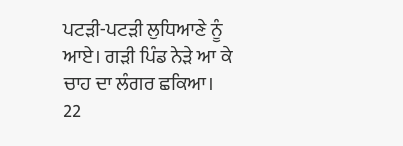ਪਟੜੀ-ਪਟੜੀ ਲੁਧਿਆਣੇ ਨੂੰ ਆਏ। ਗੜੀ ਪਿੰਡ ਨੇੜੇ ਆ ਕੇ ਚਾਹ ਦਾ ਲੰਗਰ ਛਕਿਆ।
22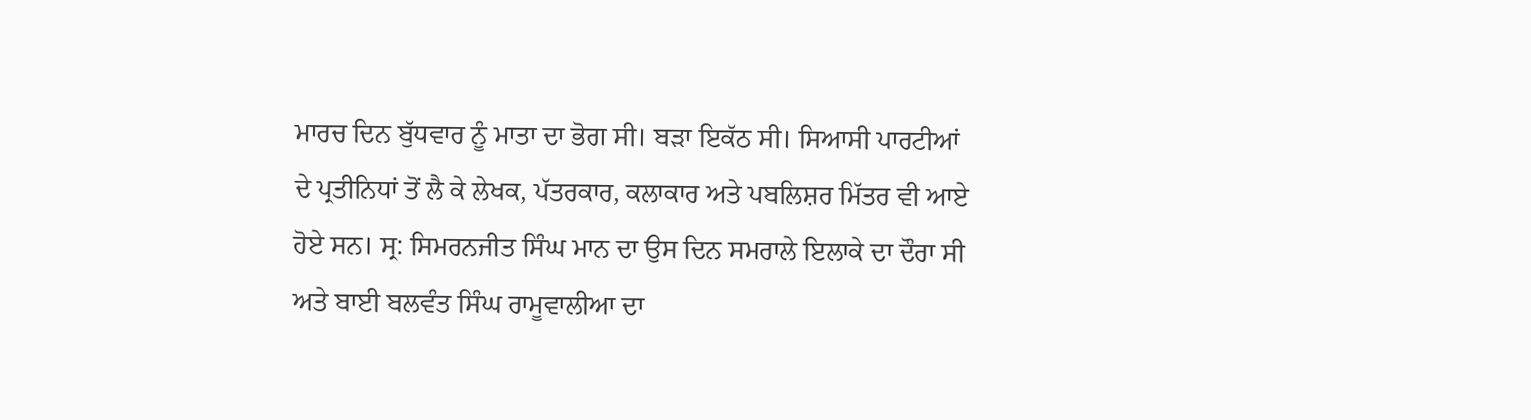ਮਾਰਚ ਦਿਨ ਬੁੱਧਵਾਰ ਨੂੰ ਮਾਤਾ ਦਾ ਭੋਗ ਸੀ। ਬੜਾ ਇਕੱਠ ਸੀ। ਸਿਆਸੀ ਪਾਰਟੀਆਂ ਦੇ ਪ੍ਰਤੀਨਿਧਾਂ ਤੋਂ ਲੈ ਕੇ ਲੇਖਕ, ਪੱਤਰਕਾਰ, ਕਲਾਕਾਰ ਅਤੇ ਪਬਲਿਸ਼ਰ ਮਿੱਤਰ ਵੀ ਆਏ ਹੋਏ ਸਨ। ਸ੍ਰ: ਸਿਮਰਨਜੀਤ ਸਿੰਘ ਮਾਨ ਦਾ ਉਸ ਦਿਨ ਸਮਰਾਲੇ ਇਲਾਕੇ ਦਾ ਦੌਰਾ ਸੀ ਅਤੇ ਬਾਈ ਬਲਵੰਤ ਸਿੰਘ ਰਾਮੂਵਾਲੀਆ ਦਾ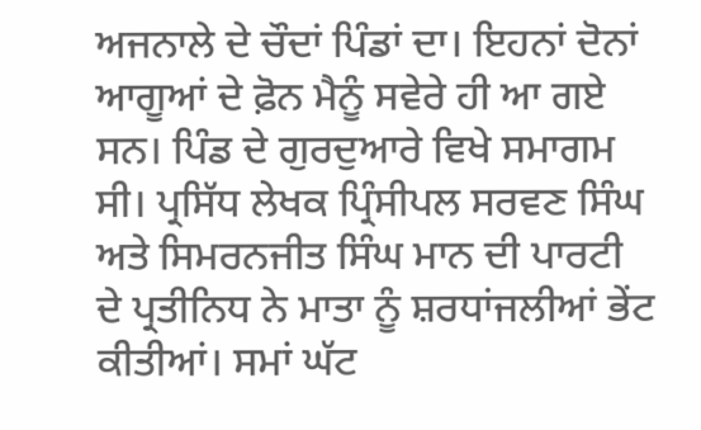ਅਜਨਾਲੇ ਦੇ ਚੌਦਾਂ ਪਿੰਡਾਂ ਦਾ। ਇਹਨਾਂ ਦੋਨਾਂ ਆਗੂਆਂ ਦੇ ਫ਼ੋਨ ਮੈਨੂੰ ਸਵੇਰੇ ਹੀ ਆ ਗਏ ਸਨ। ਪਿੰਡ ਦੇ ਗੁਰਦੁਆਰੇ ਵਿਖੇ ਸਮਾਗਮ ਸੀ। ਪ੍ਰਸਿੱਧ ਲੇਖਕ ਪ੍ਰਿੰਸੀਪਲ ਸਰਵਣ ਸਿੰਘ ਅਤੇ ਸਿਮਰਨਜੀਤ ਸਿੰਘ ਮਾਨ ਦੀ ਪਾਰਟੀ ਦੇ ਪ੍ਰਤੀਨਿਧ ਨੇ ਮਾਤਾ ਨੂੰ ਸ਼ਰਧਾਂਜਲੀਆਂ ਭੇਂਟ ਕੀਤੀਆਂ। ਸਮਾਂ ਘੱਟ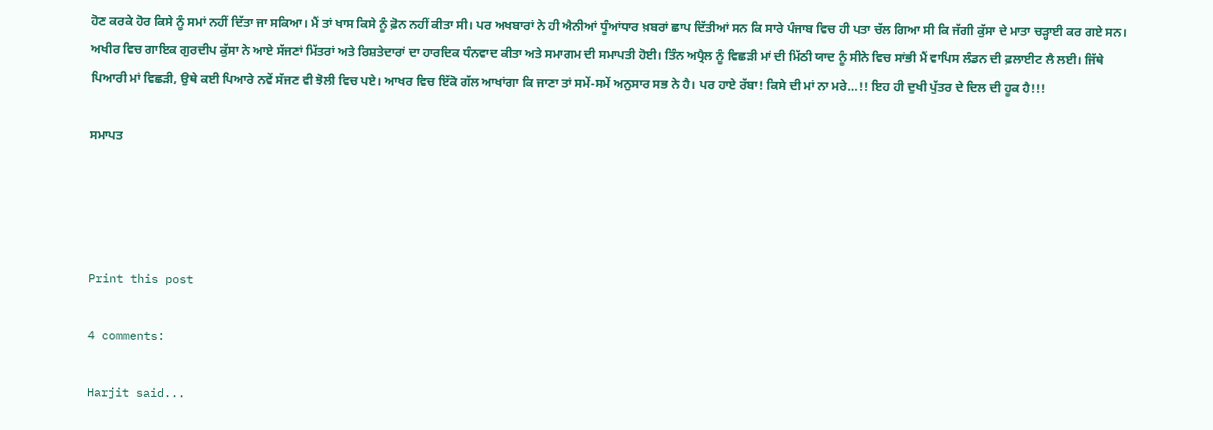ਹੋਣ ਕਰਕੇ ਹੋਰ ਕਿਸੇ ਨੂੰ ਸਮਾਂ ਨਹੀਂ ਦਿੱਤਾ ਜਾ ਸਕਿਆ। ਮੈਂ ਤਾਂ ਖਾਸ ਕਿਸੇ ਨੂੰ ਫ਼ੋਨ ਨਹੀਂ ਕੀਤਾ ਸੀ। ਪਰ ਅਖਬਾਰਾਂ ਨੇ ਹੀ ਐਨੀਆਂ ਧੂੰਆਂਧਾਰ ਖ਼ਬਰਾਂ ਛਾਪ ਦਿੱਤੀਆਂ ਸਨ ਕਿ ਸਾਰੇ ਪੰਜਾਬ ਵਿਚ ਹੀ ਪਤਾ ਚੱਲ ਗਿਆ ਸੀ ਕਿ ਜੱਗੀ ਕੁੱਸਾ ਦੇ ਮਾਤਾ ਚੜ੍ਹਾਈ ਕਰ ਗਏ ਸਨ। ਅਖੀਰ ਵਿਚ ਗਾਇਕ ਗੁਰਦੀਪ ਕੁੱਸਾ ਨੇ ਆਏ ਸੱਜਣਾਂ ਮਿੱਤਰਾਂ ਅਤੇ ਰਿਸ਼ਤੇਦਾਰਾਂ ਦਾ ਹਾਰਦਿਕ ਧੰਨਵਾਦ ਕੀਤਾ ਅਤੇ ਸਮਾਗਮ ਦੀ ਸਮਾਪਤੀ ਹੋਈ। ਤਿੰਨ ਅਪ੍ਰੈਲ ਨੂੰ ਵਿਛੜੀ ਮਾਂ ਦੀ ਮਿੱਠੀ ਯਾਦ ਨੂੰ ਸੀਨੇ ਵਿਚ ਸਾਂਭੀ ਮੈਂ ਵਾਪਿਸ ਲੰਡਨ ਦੀ ਫ਼ਲਾਈਟ ਲੈ ਲਈ। ਜਿੱਥੇ ਪਿਆਰੀ ਮਾਂ ਵਿਛੜੀ, ਉਥੇ ਕਈ ਪਿਆਰੇ ਨਵੇਂ ਸੱਜਣ ਵੀ ਝੋਲੀ ਵਿਚ ਪਏ। ਆਖਰ ਵਿਚ ਇੱਕੋ ਗੱਲ ਆਖਾਂਗਾ ਕਿ ਜਾਣਾ ਤਾਂ ਸਮੇਂ-ਸਮੇਂ ਅਨੁਸਾਰ ਸਭ ਨੇ ਹੈ। ਪਰ ਹਾਏ ਰੱਬਾ! ਕਿਸੇ ਦੀ ਮਾਂ ਨਾ ਮਰੇ…!! ਇਹ ਹੀ ਦੁਖੀ ਪੁੱਤਰ ਦੇ ਦਿਲ ਦੀ ਹੂਕ ਹੈ!!!

ਸਮਾਪਤ




Print this post

4 comments:

Harjit said...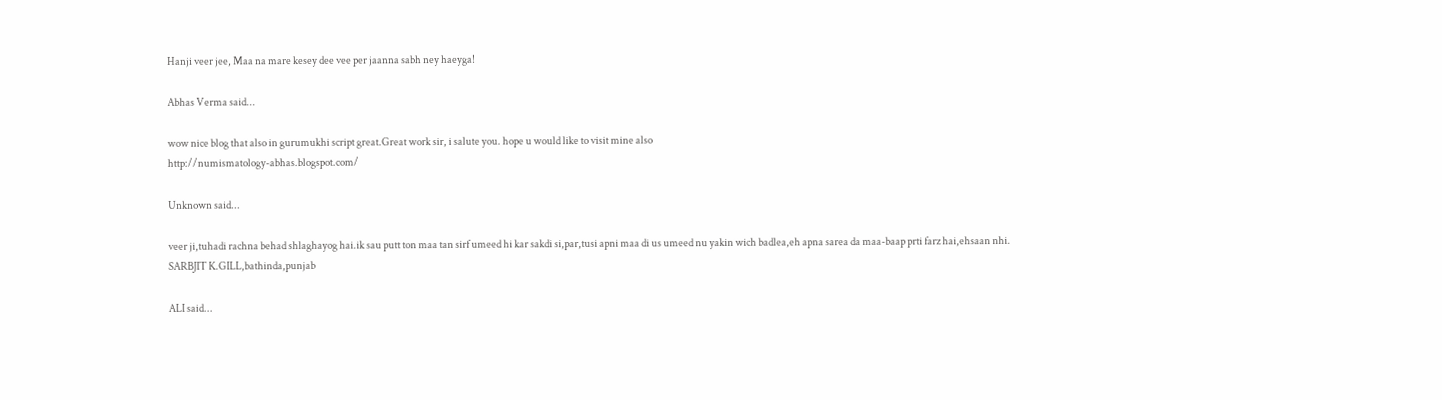Hanji veer jee, Maa na mare kesey dee vee per jaanna sabh ney haeyga!

Abhas Verma said...

wow nice blog that also in gurumukhi script great.Great work sir, i salute you. hope u would like to visit mine also
http://numismatology-abhas.blogspot.com/

Unknown said...

veer ji,tuhadi rachna behad shlaghayog hai.ik sau putt ton maa tan sirf umeed hi kar sakdi si,par,tusi apni maa di us umeed nu yakin wich badlea,eh apna sarea da maa-baap prti farz hai,ehsaan nhi.
SARBJIT K.GILL,bathinda,punjab

ALI said...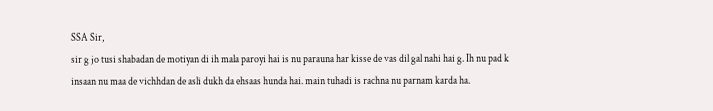SSA Sir,
sir g jo tusi shabadan de motiyan di ih mala paroyi hai is nu parauna har kisse de vas dil gal nahi hai g. Ih nu pad k insaan nu maa de vichhdan de asli dukh da ehsaas hunda hai. main tuhadi is rachna nu parnam karda ha.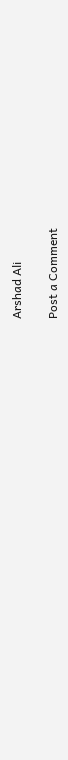Arshad Ali

Post a Comment